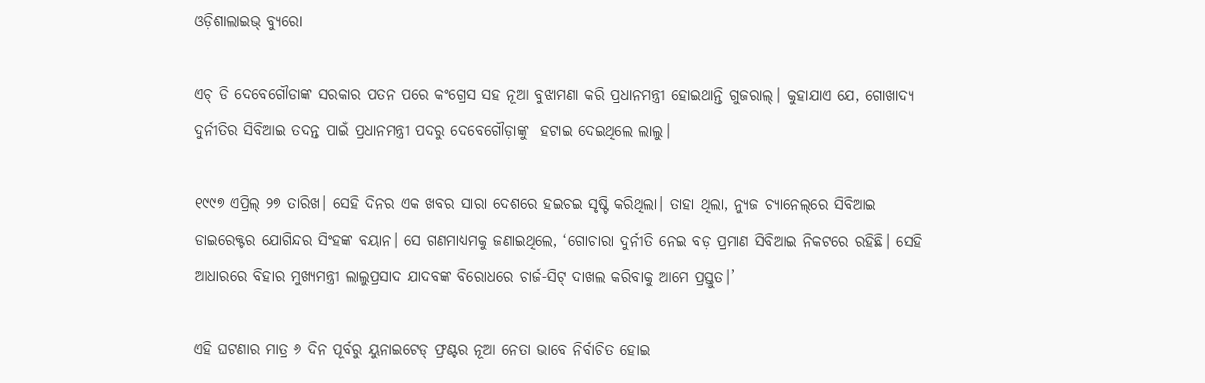ଓଡ଼ିଶାଲାଇଭ୍‌ ବ୍ୟୁରୋ

ଏଚ୍‌ ଡି ଦେବେଗୌଡାଙ୍କ ସରକାର ପତନ ପରେ କଂଗ୍ରେସ ସହ ନୂଆ ବୁଝାମଣା କରି ପ୍ରଧାନମନ୍ତ୍ରୀ ହୋଇଥାନ୍ତି ଗୁଜରାଲ୍‌। କୁହାଯାଏ ଯେ, ଗୋଖାଦ୍ୟ ଦୁର୍ନୀତିର ସିବିଆଇ ତଦନ୍ତ ପାଇଁ ପ୍ରଧାନମନ୍ତ୍ରୀ ପଦରୁ ଦେବେ‌ଗୌଡ଼ାଙ୍କୁ  ହଟାଇ ଦେଇଥିଲେ ଲାଲୁ।

୧୯୯୭ ଏପ୍ରିଲ୍‌ ୨୭ ତାରିଖ। ସେହି ଦିନର ଏକ ଖବର ସାରା ଦେଶରେ ହଇଚଇ ସୃଷ୍ଟି କରିଥିଲା। ତାହା ଥିଲା, ନ୍ୟୁଜ ଚ୍ୟାନେଲ୍‌ରେ ସିବିଆଇ ଡାଇରେକ୍ଟର ଯୋଗିନ୍ଦର ସିଂହଙ୍କ ବୟାନ। ସେ ଗଣମାଧ୍ୟମକୁ ଜଣାଇଥିଲେ, ‘ଗୋଚାରା ଦୁର୍ନୀତି ନେଇ ବଡ଼ ପ୍ରମାଣ ସିବିଆଇ ନିକଟରେ ରହିଛି। ସେହି ଆଧାରରେ ବିହାର ମୁଖ୍ୟମନ୍ତ୍ରୀ ଲାଲୁପ୍ରସାଦ ଯାଦବଙ୍କ ବିରୋଧରେ ଚାର୍ଜ-ସିଟ୍‌ ଦାଖଲ କରିବାକୁ ଆମେ ପ୍ରସ୍ତୁତ।’

ଏହି ଘଟଣାର ମାତ୍ର ୬ ଦିନ ପୂର୍ବରୁ ୟୁନାଇଟେଡ୍‌ ଫ୍ରଣ୍ଟର ନୂଆ ନେତା ଭାବେ ନିର୍ବାଚିତ ହୋଇ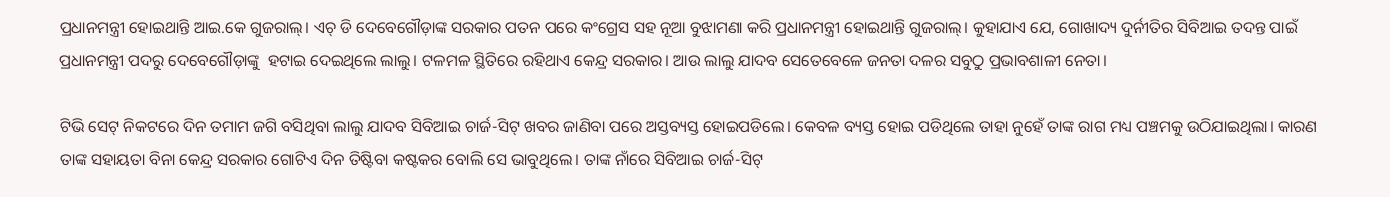ପ୍ରଧାନମନ୍ତ୍ରୀ ହୋଇଥାନ୍ତି ଆଇ.କେ ଗୁଜରାଲ୍‌। ଏଚ୍‌ ଡି ଦେବେଗୌଡ଼ାଙ୍କ ସରକାର ପତନ ପରେ କଂଗ୍ରେସ ସହ ନୂଆ ବୁଝାମଣା କରି ପ୍ରଧାନମନ୍ତ୍ରୀ ହୋଇଥାନ୍ତି ଗୁଜରାଲ୍‌। କୁହାଯାଏ ଯେ, ଗୋଖାଦ୍ୟ ଦୁର୍ନୀତିର ସିବିଆଇ ତଦନ୍ତ ପାଇଁ ପ୍ରଧାନମନ୍ତ୍ରୀ ପଦରୁ ଦେବେ‌ଗୌଡ଼ାଙ୍କୁ  ହଟାଇ ଦେଇଥିଲେ ଲାଲୁ। ଟଳମଳ ସ୍ଥିତିରେ ରହିଥାଏ କେନ୍ଦ୍ର ସରକାର। ଆଉ ଲାଲୁ ଯାଦବ ସେତେବେଳେ ଜନତା ଦଳର ସବୁଠୁ ପ୍ରଭାବଶାଳୀ ନେତା।

ଟିଭି ସେଟ୍ ନିକଟରେ ଦିନ ତମାମ ଜଗି ବସିଥିବା ଲାଲୁ ଯାଦବ ସିବିଆଇ ଚାର୍ଜ-ସିଟ୍‌ ଖବର ଜାଣିବା ପରେ ଅସ୍ତବ୍ୟସ୍ତ ହୋଇପଡିଲେ। କେବଳ ବ୍ୟସ୍ତ ହୋଇ ପଡିଥିଲେ ତାହା ନୁହେଁ ତାଙ୍କ ରାଗ ମଧ୍ୟ ପଞ୍ଚମକୁ ଉଠିଯାଇଥିଲା। କାରଣ ତାଙ୍କ ସହାୟତା ବିନା କେନ୍ଦ୍ର ସରକାର ଗୋଟିଏ ଦିନ ତିଷ୍ଟିବା କଷ୍ଟକର ବୋଲି ସେ ଭାବୁଥିଲେ। ତାଙ୍କ ନାଁରେ ସିବିଆଇ ଚାର୍ଜ-ସିଟ୍‌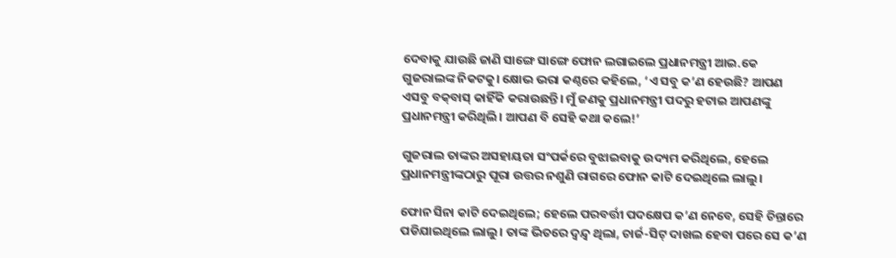ଦେବାକୁ ଯାଉଛି ଜାଣି ସାଙ୍ଗେ ସାଙ୍ଗେ ଫୋନ ଲଗାଇଲେ ପ୍ରଧାନମନ୍ତ୍ରୀ ଆଇ.କେ ଗୁଜରାଲଙ୍କ ନିକଟକୁ। କ୍ଷୋଭ ଭରା କଣ୍ଠରେ କହିଲେ, ‘ଏ ସବୁ କ’ଣ ହେଉଛି? ଆପଣ ଏସବୁ ବକ୍‌ବାସ୍‌ କାହିଁକି କରାଉଛନ୍ତି। ମୁଁ ଜଣକୁ ପ୍ରଧାନମନ୍ତ୍ରୀ ପଦରୁ ହଟାଇ ଆପଣଙ୍କୁ ପ୍ରଧାନମନ୍ତ୍ରୀ କରିଥିଲି। ଆପଣ ବି ସେହି କଥା କଲେ!’

ଗୁଜରାଲ ତାଙ୍କର ଅସହାୟତା ସଂପର୍କରେ ବୁଝାଇବାକୁ ଉଦ୍ୟମ କରିଥିଲେ, ହେଲେ ପ୍ରଧାନମନ୍ତ୍ରୀଙ୍କଠାରୁ ପୂରା ଉତ୍ତର ନଶୁଣି ରାଗରେ ଫୋନ କାଟି ଦେଇଥିଲେ ଲାଲୁ।

ଫୋନ ସିନା କାଟି ଦେଇଥିଲେ; ହେଲେ ପରବର୍ତ୍ତୀ ପଦକ୍ଷେପ କ’ଣ ନେବେ, ସେହି ଚିନ୍ତାରେ ପଡିଯାଇଥିଲେ ଲାଲୁ। ତାଙ୍କ ଭିତରେ ଦ୍ୱନ୍ଦ୍ୱ ଥିଲା, ଚାର୍ଜ-ସିଟ୍ ଦାଖଲ ହେବା ପରେ ସେ କ’ଣ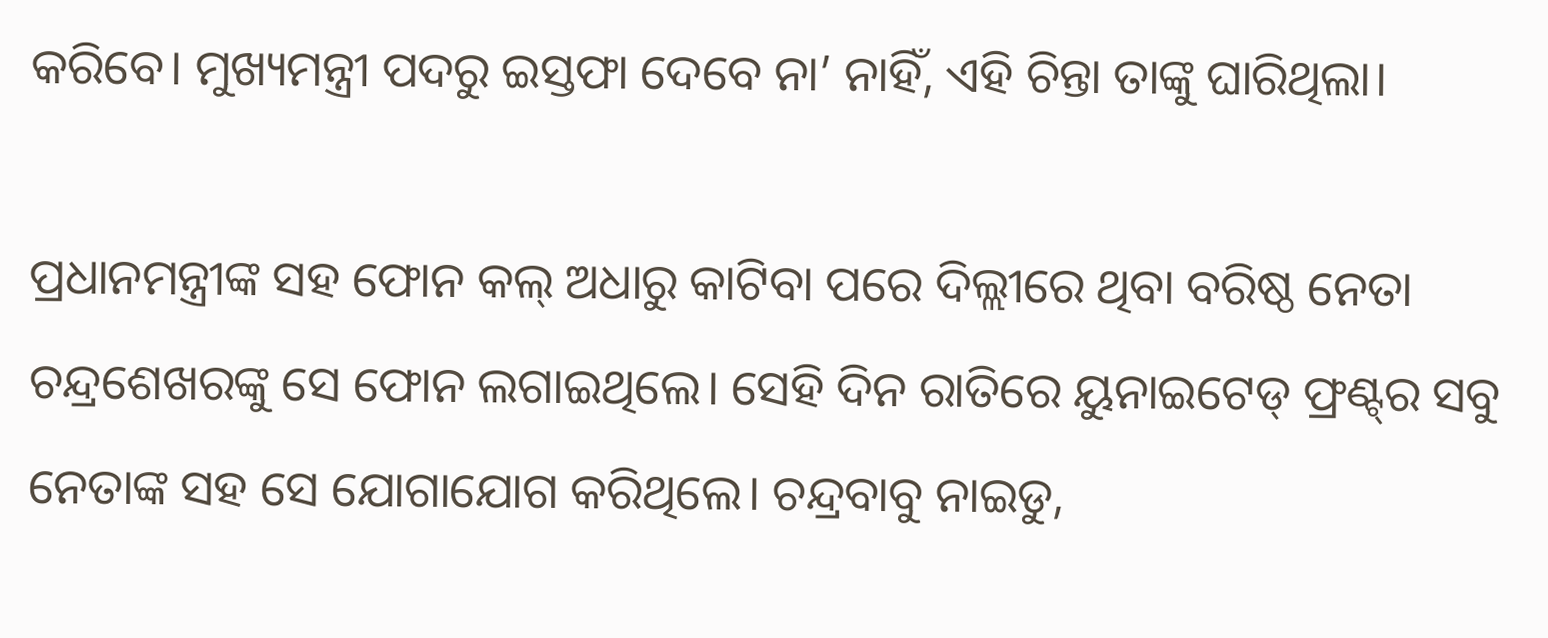କରିବେ। ମୁଖ୍ୟମନ୍ତ୍ରୀ ପଦରୁ ଇସ୍ତଫା ଦେବେ ନା’ ନାହିଁ, ଏହି ଚିନ୍ତା ତାଙ୍କୁ ଘାରିଥିଲା।

ପ୍ରଧାନମନ୍ତ୍ରୀଙ୍କ ସହ ଫୋନ କଲ୍ ଅଧାରୁ କାଟିବା ପରେ ଦିଲ୍ଲୀରେ ଥିବା ବରିଷ୍ଠ ନେତା ଚନ୍ଦ୍ରଶେଖରଙ୍କୁ ସେ ଫୋନ ଲଗାଇଥିଲେ। ସେହି ଦିନ ରାତିରେ ୟୁନାଇଟେଡ୍‌ ଫ୍ରଣ୍ଟ୍‌ର ସବୁ ନେତାଙ୍କ ସହ ସେ ଯୋଗାଯୋଗ କରିଥିଲେ। ଚନ୍ଦ୍ରବାବୁ ନାଇଡୁ,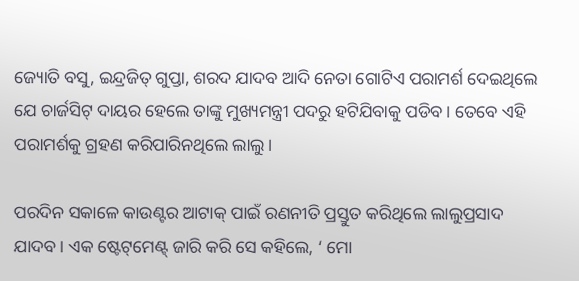ଜ୍ୟୋତି ବସୁ, ଇନ୍ଦ୍ରଜିତ୍‌ ଗୁପ୍ତା, ଶରଦ ଯାଦବ ଆଦି ନେତା ଗୋଟିଏ ପରାମର୍ଶ ଦେଇଥିଲେ ଯେ ଚାର୍ଜସିଟ୍‌ ଦାୟର ହେଲେ ତାଙ୍କୁ ମୁଖ୍ୟମନ୍ତ୍ରୀ ପଦରୁ ହଟିଯିବାକୁ ପଡିବ। ତେବେ ଏହି ପରାମର୍ଶକୁ ଗ୍ରହଣ କରିପାରିନଥିଲେ ଲାଲୁ।

ପରଦିନ ସକାଳେ କାଉଣ୍ଟର ଆଟାକ୍‌ ପାଇଁ ରଣନୀତି ପ୍ରସ୍ତୁତ କରିଥିଲେ ଲାଲୁପ୍ରସାଦ ଯାଦବ। ଏକ ଷ୍ଟେଟ୍‌ମେଣ୍ଟ୍‌ ଜାରି କରି ସେ କହିଲେ, ‘ ମୋ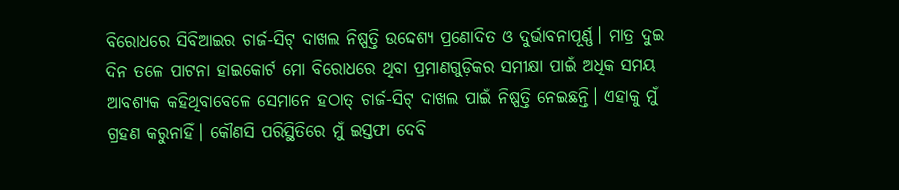ବିରୋଧରେ ସିବିଆଇର ଚାର୍ଜ-ସିଟ୍‌ ଦାଖଲ ନିଷ୍ପତ୍ତି ଉଦ୍ଦେଶ୍ୟ ପ୍ରଣୋଦିତ ଓ ଦୁର୍ଭାବନାପୂର୍ଣ୍ଣ। ମାତ୍ର ଦୁଇ ଦିନ ତଳେ ପାଟନା ହାଇକୋର୍ଟ ମୋ ବିରୋଧରେ ଥିବା ପ୍ରମାଣଗୁଡ଼ିକର ସମୀକ୍ଷା ପାଇଁ ଅଧିକ ସମୟ ଆବଶ୍ୟକ କହିଥିବାବେଳେ ସେମାନେ ହଠାତ୍‌ ଚାର୍ଜ-ସିଟ୍ ଦାଖଲ ପାଇଁ ନିଷ୍ପତ୍ତି ନେଇଛନ୍ତି। ଏହାକୁ ମୁଁ ଗ୍ରହଣ କରୁନାହିଁ। କୌଣସି ପରିସ୍ଥିତିରେ ମୁଁ ଇସ୍ତଫା ଦେବି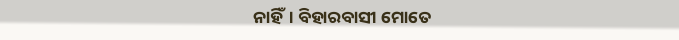ନାହିଁ। ବିହାରବାସୀ ମୋତେ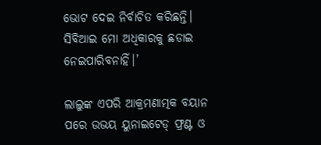ଭୋଟ ଦେଇ ନିର୍ବାଚିତ କରିଛନ୍ତି। ସିବିଆଇ ମୋ ଅଧିକାରକୁ ଛଡାଇ ନେଇପାରିବନାହିଁ।’

ଲାଲୁଙ୍କ ଏପରି ଆକ୍ରମଣାତ୍ମକ ବୟାନ ପରେ ଉଭୟ ୟୁନାଇଟେଡ୍ ଫ୍ରଣ୍ଟ ଓ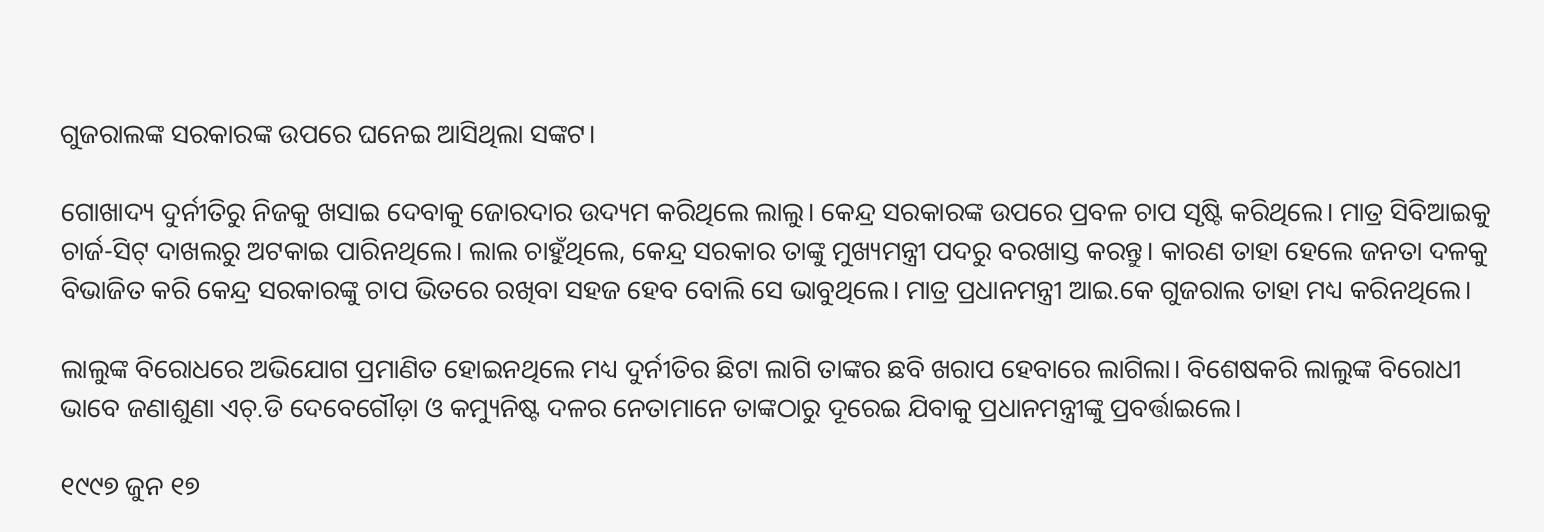ଗୁଜରାଲଙ୍କ ସରକାରଙ୍କ ଉପରେ ଘନେଇ ଆସିଥିଲା ସଙ୍କଟ।

ଗୋଖାଦ୍ୟ ଦୁର୍ନୀତିରୁ ନିଜକୁ ଖସାଇ ଦେବାକୁ ଜୋରଦାର ଉଦ୍ୟମ କରିଥିଲେ ଲାଲୁ। କେନ୍ଦ୍ର ସରକାରଙ୍କ ଉପରେ ପ୍ରବଳ ଚାପ ସୃଷ୍ଟି କରିଥିଲେ। ମାତ୍ର ସିବିଆଇକୁ ଚାର୍ଜ-ସିଟ୍‌ ଦାଖଲରୁ ଅଟକାଇ ପାରିନଥିଲେ। ଲାଲ ଚାହୁଁଥିଲେ, କେନ୍ଦ୍ର ସରକାର ତାଙ୍କୁ ମୁଖ୍ୟମନ୍ତ୍ରୀ ପଦରୁ ବରଖାସ୍ତ କରନ୍ତୁ। କାରଣ ତାହା ହେଲେ ଜନତା ଦଳକୁ ବିଭାଜିତ କରି କେନ୍ଦ୍ର ସରକାରଙ୍କୁ ଚାପ ଭିତରେ ରଖିବା ସହଜ ହେବ ବୋଲି ସେ ଭାବୁଥିଲେ। ମାତ୍ର ପ୍ରଧାନମନ୍ତ୍ରୀ ଆଇ.କେ ଗୁଜରାଲ ତାହା ମଧ୍ୟ କରିନଥିଲେ।

ଲାଲୁଙ୍କ ବିରୋଧରେ ଅଭିଯୋଗ ପ୍ରମାଣିତ ହୋଇନଥିଲେ ମଧ୍ୟ ଦୁର୍ନୀତିର ଛିଟା ଲାଗି ତାଙ୍କର ଛବି ଖରାପ ହେବାରେ ଲାଗିଲା। ବିଶେଷକରି ଲାଲୁଙ୍କ ବିରୋଧୀ ଭାବେ ଜଣାଶୁଣା ଏଚ୍‌.ଡି ଦେବେଗୌଡ଼ା ଓ କମ୍ୟୁନିଷ୍ଟ ଦଳର ନେତାମାନେ ତାଙ୍କଠାରୁ ଦୂରେଇ ଯିବାକୁ ପ୍ରଧାନମନ୍ତ୍ରୀଙ୍କୁ ପ୍ରବର୍ତ୍ତାଇଲେ।

୧୯୯୭ ଜୁନ ୧୭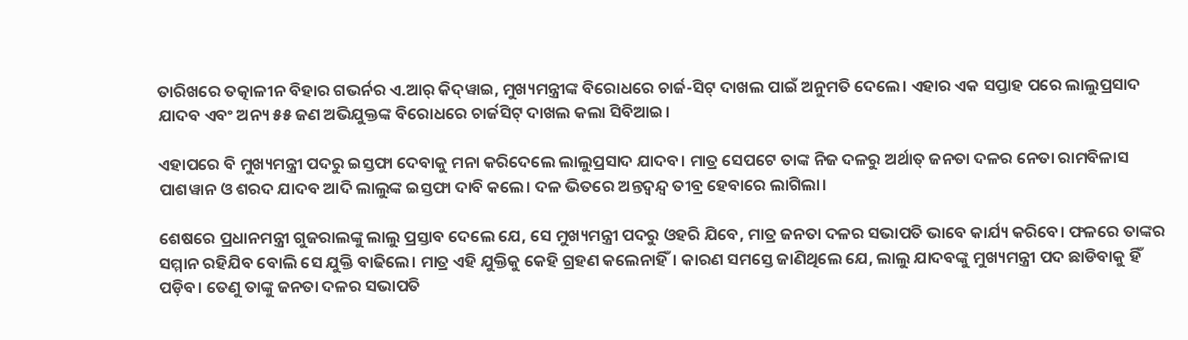ତାରିଖରେ ତତ୍କାଳୀନ ବିହାର ଗଭର୍ନର ଏ.ଆର୍‌ କିଦ୍‌ୱାଇ, ମୁଖ୍ୟମନ୍ତ୍ରୀଙ୍କ ବିରୋଧରେ ଚାର୍ଜ-ସିଟ୍‌ ଦାଖଲ ପାଇଁ ଅନୁମତି ଦେଲେ। ଏହାର ଏକ ସପ୍ତାହ ପରେ ଲାଲୁପ୍ରସାଦ ଯାଦବ ଏବଂ ଅନ୍ୟ ୫୫ ଜଣ ଅଭିଯୁକ୍ତଙ୍କ ବିରୋଧରେ ଚାର୍ଜସିଟ୍‌ ଦାଖଲ କଲା ସିବିଆଇ।

ଏହାପରେ ବି ମୁଖ୍ୟମନ୍ତ୍ରୀ ପଦରୁ ଇସ୍ତଫା ଦେବାକୁ ମନା କରିଦେଲେ ଲାଲୁପ୍ରସାଦ ଯାଦବ। ମାତ୍ର ସେପଟେ ତାଙ୍କ ନିଜ ଦଳରୁ ଅର୍ଥାତ୍‌ ଜନତା ଦଳର ନେତା ରାମବିଳାସ ପାଶୱାନ ଓ ଶରଦ ଯାଦବ ଆଦି ଲାଲୁଙ୍କ ଇସ୍ତଫା ଦାବି କଲେ। ଦଳ ଭିତରେ ଅନ୍ତଦ୍ୱନ୍ଦ୍ୱ ତୀବ୍ର ହେବାରେ ଲାଗିଲା।

ଶେଷରେ ପ୍ରଧାନମନ୍ତ୍ରୀ ଗୁଜରାଲଙ୍କୁ ଲାଲୁ ପ୍ରସ୍ତାବ ଦେଲେ ଯେ, ସେ ମୁଖ୍ୟମନ୍ତ୍ରୀ ପଦରୁ ଓହରି ଯିବେ, ମାତ୍ର ଜନତା ଦଳର ସଭାପତି ଭାବେ କାର୍ଯ୍ୟ କରିବେ। ଫଳରେ ତାଙ୍କର ସମ୍ମାନ ରହିଯିବ ବୋଲି ସେ ଯୁକ୍ତି ବାଢିଲେ। ମାତ୍ର ଏହି ଯୁକ୍ତିକୁ କେହି ଗ୍ରହଣ କଲେନାହିଁ। କାରଣ ସମସ୍ତେ ଜାଣିଥିଲେ ଯେ, ଲାଲୁ ଯାଦବଙ୍କୁ ମୁଖ୍ୟମନ୍ତ୍ରୀ ପଦ ଛାଡିବାକୁ ହିଁ ପଡ଼ିବ। ତେଣୁ ତାଙ୍କୁ ଜନତା ଦଳର ସଭାପତି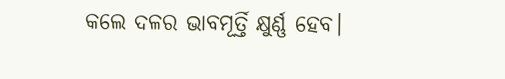କଲେ ଦଳର ଭାବମୂର୍ତ୍ତି କ୍ଷୁର୍ଣ୍ଣ ହେବ।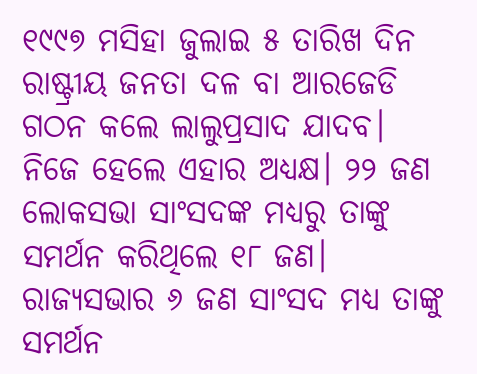୧୯୯୭ ମସିହା ଜୁଲାଇ ୫ ତାରିଖ ଦିନ ରାଷ୍ଟ୍ରୀୟ ଜନତା ଦଳ ବା ଆରଜେଡି ଗଠନ କଲେ ଲାଲୁପ୍ରସାଦ ଯାଦବ। ନିଜେ ହେଲେ ଏହାର ଅଧ୍ୟକ୍ଷ। ୨୨ ଜଣ ଲୋକସଭା ସାଂସଦଙ୍କ ମଧ୍ୟରୁ ତାଙ୍କୁ ସମର୍ଥନ କରିଥିଲେ ୧୮ ଜଣ। ରାଜ୍ୟସଭାର ୬ ଜଣ ସାଂସଦ ମଧ୍ୟ ତାଙ୍କୁ ସମର୍ଥନ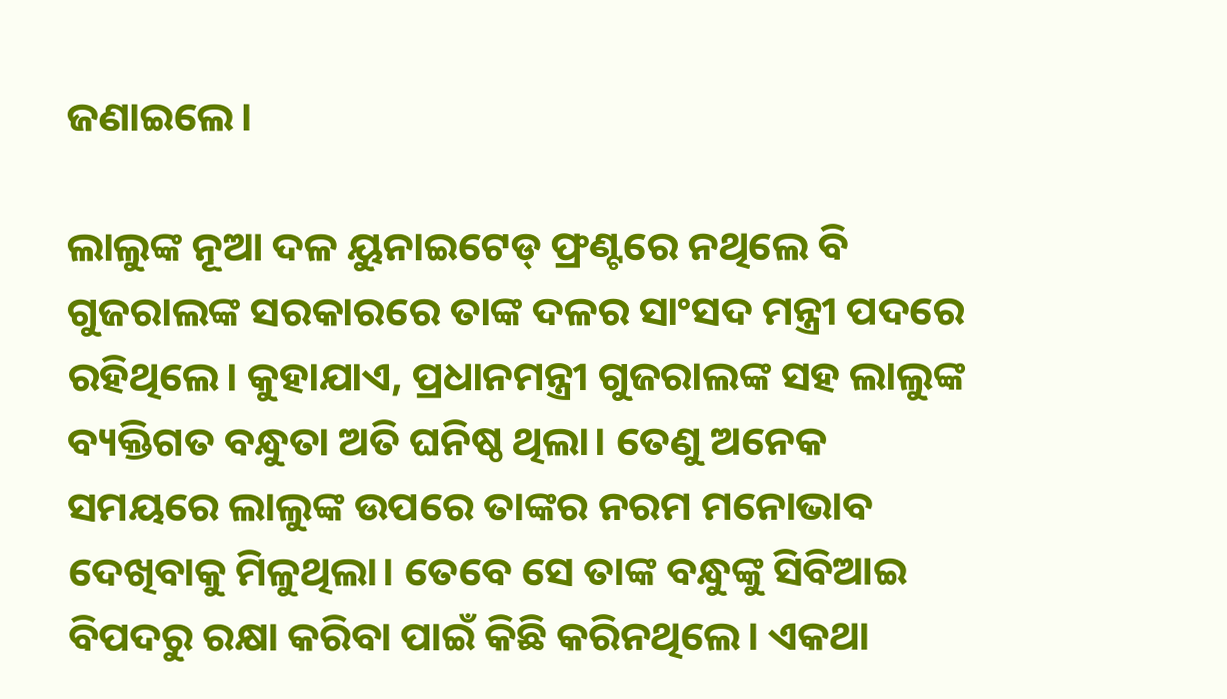ଜଣାଇଲେ।

ଲାଲୁଙ୍କ ନୂଆ ଦଳ ୟୁନାଇଟେଡ୍ ଫ୍ରଣ୍ଟରେ ନଥିଲେ ବି ଗୁଜରାଲଙ୍କ ସରକାରରେ ତାଙ୍କ ଦଳର ସାଂସଦ ମନ୍ତ୍ରୀ ପଦରେ ରହିଥିଲେ। କୁହାଯାଏ, ପ୍ରଧାନମନ୍ତ୍ରୀ ଗୁଜରାଲଙ୍କ ସହ ଲାଲୁଙ୍କ ବ୍ୟକ୍ତିଗତ ବନ୍ଧୁତା ଅତି ଘନିଷ୍ଠ ଥିଲା। ତେଣୁ ଅନେକ ସମୟରେ ଲାଲୁଙ୍କ ଉପରେ ତାଙ୍କର ନରମ ମନୋଭାବ ଦେଖିବାକୁ ମିଳୁଥିଲା। ତେବେ ସେ ତାଙ୍କ ବନ୍ଧୁଙ୍କୁ ସିବିଆଇ ବିପଦରୁ ରକ୍ଷା କରିବା ପାଇଁ କିଛି କରିନଥିଲେ। ଏକଥା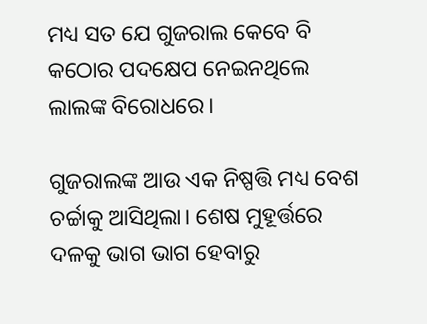ମଧ୍ୟ ସତ ଯେ ଗୁଜରାଲ କେବେ ବି କଠୋର ପଦକ୍ଷେପ ନେଇନଥିଲେ ଲାଲଙ୍କ ବିରୋଧରେ।

ଗୁଜରାଲଙ୍କ ଆଉ ଏକ ନିଷ୍ପତ୍ତି ମଧ୍ୟ ବେଶ ଚର୍ଚ୍ଚାକୁ ଆସିଥିଲା। ଶେଷ ମୁହୂର୍ତ୍ତରେ ଦଳକୁ ଭାଗ ଭାଗ ହେବାରୁ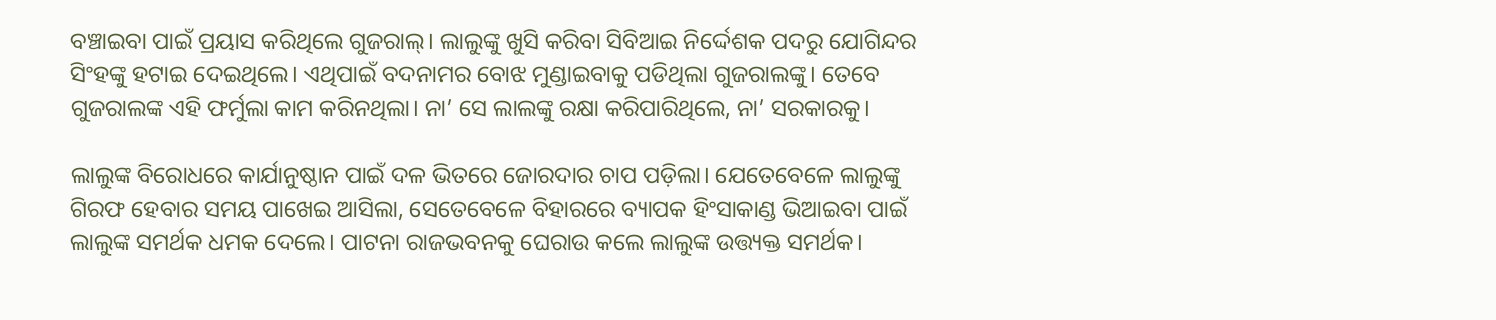ବଞ୍ଚାଇବା ପାଇଁ ପ୍ରୟାସ କରିଥିଲେ ଗୁଜରାଲ୍‌। ଲାଲୁଙ୍କୁ ଖୁସି କରିବା ସିବିଆଇ ନିର୍ଦ୍ଦେଶକ ପଦରୁ ଯୋଗିନ୍ଦର ସିଂହଙ୍କୁ ହଟାଇ ଦେଇଥିଲେ। ଏଥିପାଇଁ ବଦନାମର ବୋଝ ମୁଣ୍ଡାଇବାକୁ ପଡିଥିଲା ଗୁଜରାଲଙ୍କୁ। ତେବେ ଗୁଜରାଲଙ୍କ ଏହି ଫର୍ମୁଲା କାମ କରିନଥିଲା। ନା’ ସେ ଲାଲଙ୍କୁ ରକ୍ଷା କରିପାରିଥିଲେ, ନା’ ସରକାରକୁ।

ଲାଲୁଙ୍କ ବିରୋଧରେ କାର୍ଯାନୁଷ୍ଠାନ ପାଇଁ ଦଳ ଭିତରେ ଜୋରଦାର ଚାପ ପଡ଼ିଲା। ଯେତେବେଳେ ଲାଲୁଙ୍କୁ ଗିରଫ ହେବାର ସମୟ ପାଖେଇ ଆସିଲା, ସେତେବେଳେ ବିହାରରେ ବ୍ୟାପକ ହିଂସାକାଣ୍ଡ ଭିଆଇବା ପାଇଁ ଲାଲୁଙ୍କ ସମର୍ଥକ ଧମକ ଦେଲେ। ପାଟନା ରାଜଭବନକୁ ଘେରାଉ କଲେ ଲାଲୁଙ୍କ ଉତ୍ତ୍ୟକ୍ତ ସମର୍ଥକ।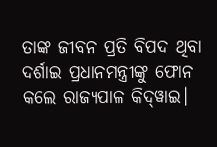ତାଙ୍କ ଜୀବନ ପ୍ରତି ବିପଦ ଥିବା ଦର୍ଶାଇ ପ୍ରଧାନମନ୍ତ୍ରୀଙ୍କୁ ଫୋନ କଲେ ରାଜ୍ୟପାଳ କିଦ୍‌ୱାଇ।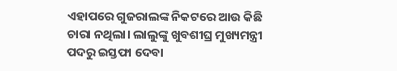ଏହାପରେ ଗୁଜରାଲଙ୍କ ନିକଟରେ ଆଉ କିଛି ଚାରା ନଥିଲା। ଲାଲୁଙ୍କୁ ଖୁବଶୀଘ୍ର ମୁଖ୍ୟମନ୍ତ୍ରୀ ପଦରୁ ଇସ୍ତଫା ଦେବା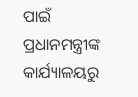ପାଇଁ ପ୍ରଧାନମନ୍ତ୍ରୀଙ୍କ କାର୍ଯ୍ୟାଳୟରୁ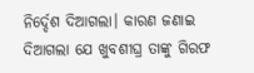ନିର୍ଦ୍ଦେଶ ଦିଆଗଲା। କାରଣ ଜଣାଇ ଦିଆଗଲା ଯେ ଖୁବଶୀଘ୍ର ତାଙ୍କୁ ଗିରଫ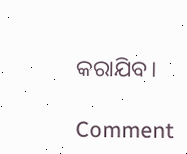କରାଯିବ।

Comment